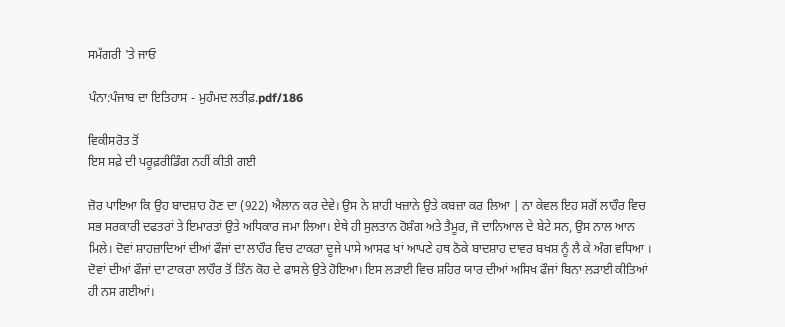ਸਮੱਗਰੀ 'ਤੇ ਜਾਓ

ਪੰਨਾ:ਪੰਜਾਬ ਦਾ ਇਤਿਹਾਸ - ਮੁਹੰਮਦ ਲਤੀਫ਼.pdf/186

ਵਿਕੀਸਰੋਤ ਤੋਂ
ਇਸ ਸਫ਼ੇ ਦੀ ਪਰੂਫ਼ਰੀਡਿੰਗ ਨਹੀਂ ਕੀਤੀ ਗਈ

ਜ਼ੋਰ ਪਾਇਆ ਕਿ ਉਹ ਬਾਦਸ਼ਾਹ ਹੋਣ ਦਾ (922) ਐਲਾਨ ਕਰ ਦੇਵੇ। ਉਸ ਨੇ ਸ਼ਾਹੀ ਖਜ਼ਾਨੇ ਉਤੇ ਕਬਜ਼ਾ ਕਰ ਲਿਆ | ਨਾ ਕੇਵਲ ਇਹ ਸਗੋਂ ਲਾਹੌਰ ਵਿਚ ਸਭ ਸਰਕਾਰੀ ਦਫਤਰਾਂ ਤੇ ਇਮਾਰਤਾਂ ਉਤੇ ਅਧਿਕਾਰ ਜਮਾ ਲਿਆ। ਏਥੇ ਹੀ ਸੁਲਤਾਨ ਹੋਸ਼ੰਗ ਅਤੇ ਤੈਮੂਰ, ਜੋ ਦਾਨਿਆਲ ਦੇ ਬੇਟੇ ਸਨ, ਉਸ ਨਾਲ ਆਨ ਮਿਲੇ। ਦੋਵਾਂ ਸ਼ਾਹਜ਼ਾਦਿਆਂ ਦੀਆਂ ਫੌਜਾਂ ਦਾ ਲਾਹੌਰ ਵਿਚ ਟਾਕਰਾ ਦੂਜੇ ਪਾਸੇ ਆਸਫ ਖਾਂ ਆਪਣੇ ਹਥ ਠੋਕੇ ਬਾਦਸ਼ਾਹ ਦਾਵਰ ਬਖਸ਼ ਨੂੰ ਲੈ ਕੇ ਅੰਗ ਵਧਿਆ । ਦੋਵਾਂ ਦੀਆਂ ਫੌਜਾਂ ਦਾ ਟਾਕਰਾ ਲਾਹੌਰ ਤੋਂ ਤਿੰਨ ਕੋਹ ਦੇ ਫਾਸਲੇ ਉਤੇ ਹੋਇਆ। ਇਸ ਲੜਾਈ ਵਿਚ ਸ਼ਹਿਰ ਯਾਰ ਦੀਆਂ ਅਸਿਖ ਫੌਜਾਂ ਬਿਨਾ ਲੜਾਈ ਕੀਤਿਆਂ ਹੀ ਨਸ ਗਈਆਂ।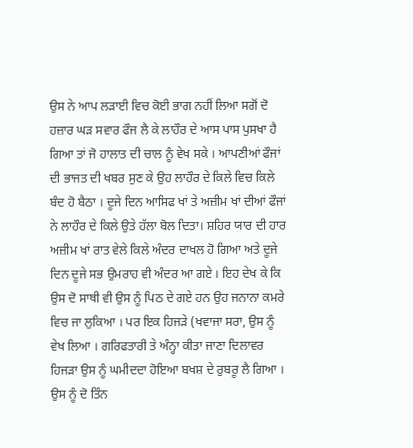ਉਸ ਨੇ ਆਪ ਲੜਾਈ ਵਿਚ ਕੋਈ ਭਾਗ ਨਹੀਂ ਲਿਆ ਸਗੋਂ ਦੋ ਹਜ਼ਾਰ ਘੜ ਸਵਾਰ ਫੌਜ ਲੈ ਕੇ ਲਾਹੌਰ ਦੇ ਆਸ ਪਾਸ ਪੁਸਖਾ ਹੈ ਗਿਆ ਤਾਂ ਜੋ ਹਾਲਾਤ ਦੀ ਚਾਲ ਨੂੰ ਵੇਖ ਸਕੇ । ਆਪਣੀਆਂ ਫੌਜਾਂ ਦੀ ਭਾਜਤ ਦੀ ਖਬਰ ਸੁਣ ਕੇ ਉਹ ਲਾਹੌਰ ਦੇ ਕਿਲੇ ਵਿਚ ਕਿਲੇ ਬੰਦ ਹੋ ਬੈਠਾ । ਦੂਜੇ ਦਿਨ ਆਸਿਫ ਖਾਂ ਤੇ ਅਜ਼ੀਮ ਖਾਂ ਦੀਆਂ ਫੌਜਾਂ ਨੇ ਲਾਹੌਰ ਦੇ ਕਿਲੇ ਉਤੇ ਹੱਲਾ ਬੋਲ ਦਿਤਾ। ਸ਼ਹਿਰ ਯਾਰ ਦੀ ਹਾਰ ਅਜ਼ੀਮ ਖਾਂ ਰਾਤ ਵੇਲੇ ਕਿਲੇ ਅੰਦਰ ਦਾਖਲ ਹੋ ਗਿਆ ਅਤੇ ਦੂਜੇ ਦਿਨ ਦੂਜੇ ਸਭ ਉਮਰਾਹ ਵੀ ਅੰਦਰ ਆ ਗਏ । ਇਹ ਦੇਖ ਕੇ ਕਿ ਉਸ ਦੋ ਸਾਥੀ ਵੀ ਉਸ ਨੂੰ ਪਿਠ ਦੇ ਗਏ ਹਨ ਉਹ ਜਨਾਨਾ ਕਮਰੇ ਵਿਚ ਜਾ ਲੁਕਿਆ । ਪਰ ਇਕ ਹਿਜੜੇ (ਖਵਾਜਾ ਸਰਾ, ਉਸ ਨੂੰ ਵੇਖ ਲਿਆ । ਗਰਿਫਤਾਰੀ ਤੇ ਅੰਨ੍ਹਾ ਕੀਤਾ ਜਾਣਾ ਦਿਲਾਵਰ ਹਿਜੜਾ ਉਸ ਨੂੰ ਘਮੀਦਦਾ ਹੋਇਆ ਬਖਸ਼ ਦੇ ਰੁਬਰੂ ਲੈ ਗਿਆ । ਉਸ ਨੂੰ ਦੋ ਤਿੰਨ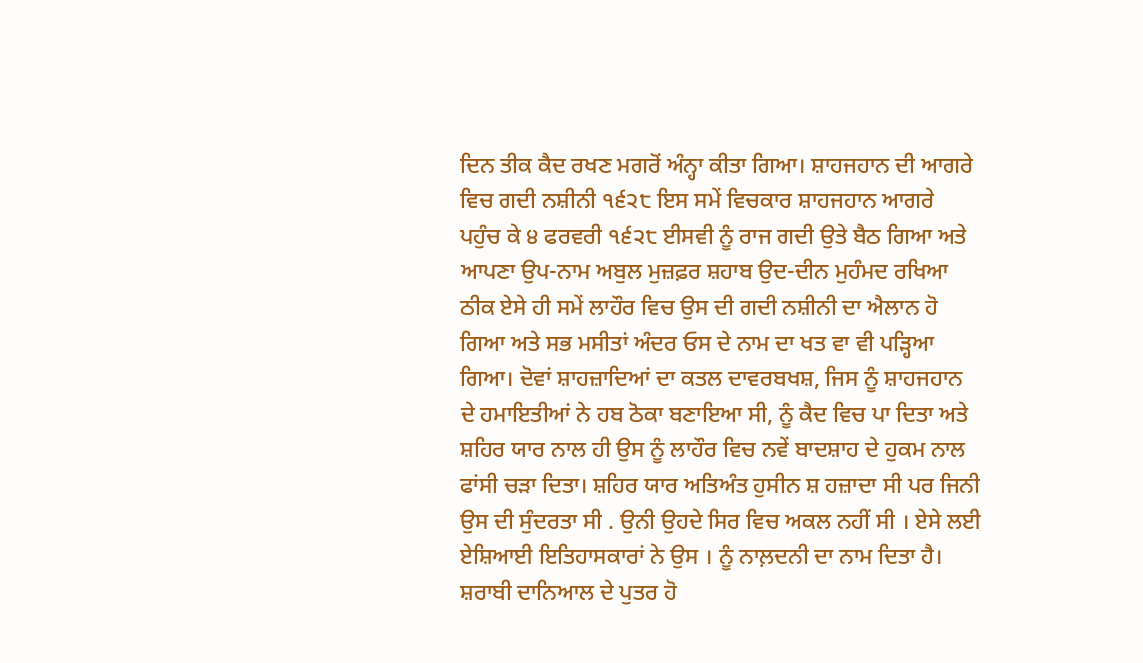ਦਿਨ ਤੀਕ ਕੈਦ ਰਖਣ ਮਗਰੋਂ ਅੰਨ੍ਹਾ ਕੀਤਾ ਗਿਆ। ਸ਼ਾਹਜਹਾਨ ਦੀ ਆਗਰੇ ਵਿਚ ਗਦੀ ਨਸ਼ੀਨੀ ੧੬੨੮ ਇਸ ਸਮੇਂ ਵਿਚਕਾਰ ਸ਼ਾਹਜਹਾਨ ਆਗਰੇ ਪਹੁੰਚ ਕੇ ੪ ਫਰਵਰੀ ੧੬੨੮ ਈਸਵੀ ਨੂੰ ਰਾਜ ਗਦੀ ਉਤੇ ਬੈਠ ਗਿਆ ਅਤੇ ਆਪਣਾ ਉਪ-ਨਾਮ ਅਬੁਲ ਮੁਜ਼ਫ਼ਰ ਸ਼ਹਾਬ ਉਦ-ਦੀਨ ਮੁਹੰਮਦ ਰਖਿਆ ਠੀਕ ਏਸੇ ਹੀ ਸਮੇਂ ਲਾਹੌਰ ਵਿਚ ਉਸ ਦੀ ਗਦੀ ਨਸ਼ੀਨੀ ਦਾ ਐਲਾਨ ਹੋ ਗਿਆ ਅਤੇ ਸਭ ਮਸੀਤਾਂ ਅੰਦਰ ਓਸ ਦੇ ਨਾਮ ਦਾ ਖਤ ਵਾ ਵੀ ਪੜ੍ਹਿਆ ਗਿਆ। ਦੋਵਾਂ ਸ਼ਾਹਜ਼ਾਦਿਆਂ ਦਾ ਕਤਲ ਦਾਵਰਬਖਸ਼, ਜਿਸ ਨੂੰ ਸ਼ਾਹਜਹਾਨ ਦੇ ਹਮਾਇਤੀਆਂ ਨੇ ਹਬ ਠੋਕਾ ਬਣਾਇਆ ਸੀ, ਨੂੰ ਕੈਦ ਵਿਚ ਪਾ ਦਿਤਾ ਅਤੇ ਸ਼ਹਿਰ ਯਾਰ ਨਾਲ ਹੀ ਉਸ ਨੂੰ ਲਾਹੌਰ ਵਿਚ ਨਵੇਂ ਬਾਦਸ਼ਾਹ ਦੇ ਹੁਕਮ ਨਾਲ ਫਾਂਸੀ ਚੜਾ ਦਿਤਾ। ਸ਼ਹਿਰ ਯਾਰ ਅਤਿਅੰਤ ਹੁਸੀਨ ਸ਼ ਹਜ਼ਾਦਾ ਸੀ ਪਰ ਜਿਨੀ ਉਸ ਦੀ ਸੁੰਦਰਤਾ ਸੀ . ਉਨੀ ਉਹਦੇ ਸਿਰ ਵਿਚ ਅਕਲ ਨਹੀਂ ਸੀ । ਏਸੇ ਲਈ ਏਸ਼ਿਆਈ ਇਤਿਹਾਸਕਾਰਾਂ ਨੇ ਉਸ । ਨੂੰ ਨਾਲ਼ਦਨੀ ਦਾ ਨਾਮ ਦਿਤਾ ਹੈ। ਸ਼ਰਾਬੀ ਦਾਨਿਆਲ ਦੇ ਪੁਤਰ ਹੋ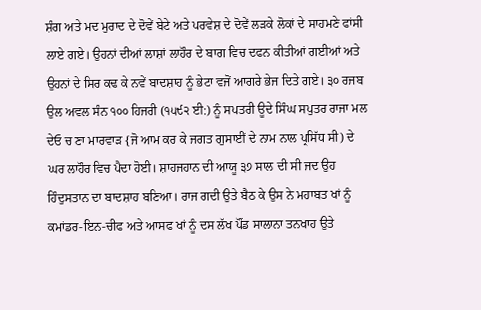ਸ਼ੰਗ ਅਤੇ ਮਦ ਮੁਰਾਦ ਦੇ ਦੋਵੇਂ ਬੇਟੇ ਅਤੇ ਪਰਵੇਸ਼ ਦੇ ਦੋਵੇਂ ਲੜਕੇ ਲੋਕਾਂ ਦੇ ਸਾਹਮਣੇ ਫਾਂਸੀ ਲਾਏ ਗਏ। ਉਹਨਾਂ ਦੀਆਂ ਲਾਸ਼ਾਂ ਲਾਹੌਰ ਦੇ ਬਾਗ ਵਿਚ ਦਫਨ ਕੀਤੀਆਂ ਗਈਆਂ ਅਤੇ ਉਹਨਾਂ ਦੇ ਸਿਰ ਕਢ ਕੇ ਨਵੇਂ ਬਾਦਸ਼ਾਹ ਨੂੰ ਭੇਟਾ ਵਜੋਂ ਆਗਰੇ ਭੇਜ ਦਿਤੇ ਗਏ। ੩੦ ਰਜਬ ਉਲ ਅਵਲ ਸੰਨ ੧੦੦ ਹਿਜਰੀ (੧੫੯੨ ਈ:) ਨੂੰ ਸਪਤਰੀ ਊਦੇ ਸਿੰਘ ਸਪੁਤਰ ਰਾਜਾ ਮਲ ਦੇਓ ਚ ਣਾ ਮਾਰਵਾੜ {ਜੋ ਆਮ ਕਰ ਕੇ ਜਗਤ ਗੁਸਾਈਂ ਦੇ ਨਾਮ ਨਾਲ ਪ੍ਰਸਿੱਧ ਸੀ) ਦੇ ਘਰ ਲਾਹੌਰ ਵਿਚ ਪੈਦਾ ਹੋਈ। ਸ਼ਾਹਜਹਾਨ ਦੀ ਆਯੂ ੩੭ ਸਾਲ ਦੀ ਸੀ ਜਦ ਉਹ ਹਿੰਦੁਸਤਾਨ ਦਾ ਬਾਦਸ਼ਾਹ ਬਣਿਆ। ਰਾਜ ਗਦੀ ਉਤੇ ਬੈਠ ਕੇ ਉਸ ਨੇ ਮਹਾਬਤ ਖਾਂ ਨੂੰ ਕਮਾਂਡਰ-ਇਨ-ਚੀਫ ਅਤੇ ਆਸਫ ਖਾਂ ਨੂੰ ਦਸ ਲੱਖ ਪੌਂਡ ਸਾਲਾਨਾ ਤਨਖਾਹ ਉਤੇ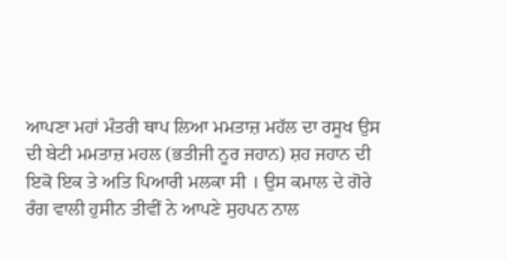ਆਪਣਾ ਮਹਾਂ ਮੰਤਰੀ ਥਾਪ ਲਿਆ ਮਮਤਾਜ਼ ਮਹੱਲ ਦਾ ਰਸੂਖ ਉਸ ਦੀ ਬੇਟੀ ਮਮਤਾਜ਼ ਮਹਲ (ਭਤੀਜੀ ਨੂਰ ਜਹਾਨ) ਸ਼ਹ ਜਹਾਨ ਦੀ ਇਕੋ ਇਕ ਤੇ ਅਤਿ ਪਿਆਰੀ ਮਲਕਾ ਸੀ । ਉਸ ਕਮਾਲ ਦੇ ਗੋਰੇ ਰੰਗ ਵਾਲੀ ਹੁਸੀਨ ਤੀਵੀਂ ਨੇ ਆਪਣੇ ਸੁਹਪਨ ਨਾਲ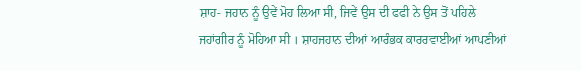ਸ਼ਾਹ- ਜਹਾਨ ਨੂੰ ਉਵੇਂ ਮੋਹ ਲਿਆ ਸੀ, ਜਿਵੇਂ ਉਸ ਦੀ ਫਫੀ ਨੇ ਉਸ ਤੋਂ ਪਹਿਲੇ ਜਹਾਂਗੀਰ ਨੂੰ ਮੋਹਿਆ ਸੀ । ਸ਼ਾਹਜਹਾਨ ਦੀਆਂ ਆਰੰਭਕ ਕਾਰਰਵਾਈਆਂ ਆਪਣੀਆਂ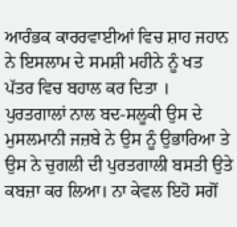ਆਰੰਭਕ ਕਾਰਰਵਾਈਆਂ ਵਿਚ ਸ਼ਾਹ ਜਹਾਨ ਨੇ ਇਸਲਾਮ ਦੇ ਸਮਸ਼ੀ ਮਹੀਨੇ ਨੂੰ ਖਤ ਪੱਤਰ ਵਿਚ ਬਹਾਲ ਕਰ ਦਿਤਾ । ਪੁਰਤਗਾਲਾਂ ਨਾਲ ਬਦ-ਸਲੂਕੀ ਉਸ ਦੇ ਮੁਸਲਮਾਨੀ ਜਜ਼ਬੇ ਨੇ ਉਸ ਨੂੰ ਉਭਾਰਿਆ ਤੇ ਉਸ ਨੇ ਚੁਗਲੀ ਦੀ ਪੁਰਤਗਾਲੀ ਬਸਤੀ ਉਤੇ ਕਬਜ਼ਾ ਕਰ ਲਿਆ। ਨਾ ਕੇਵਲ ਇਹੋ ਸਗੋਂ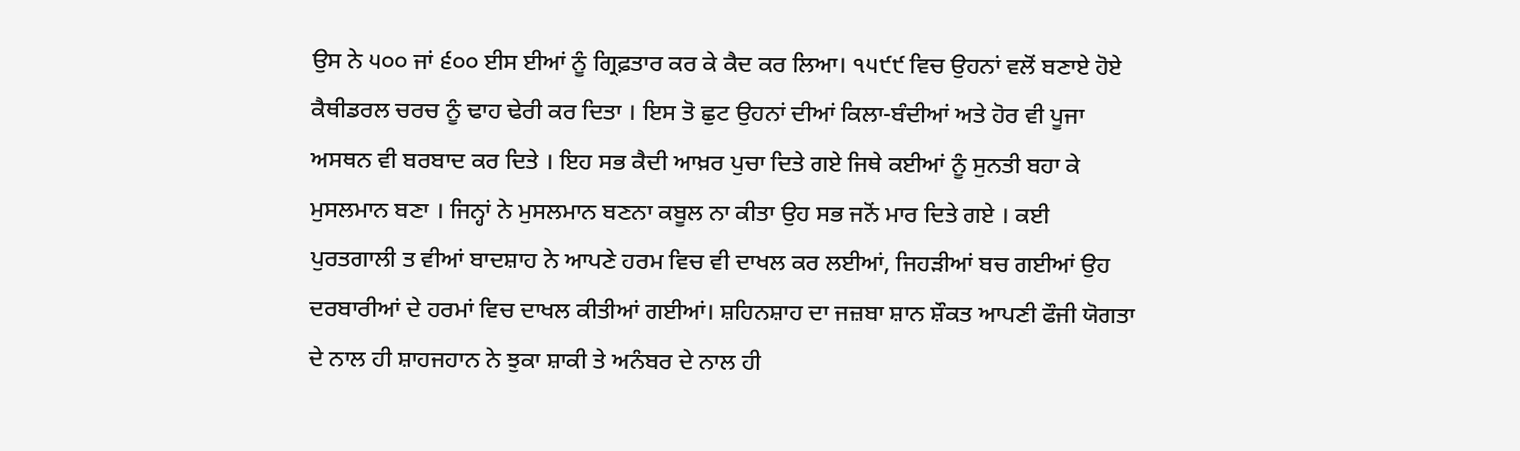ਉਸ ਨੇ ੫੦੦ ਜਾਂ ੬੦੦ ਈਸ ਈਆਂ ਨੂੰ ਗ੍ਰਿਫ਼ਤਾਰ ਕਰ ਕੇ ਕੈਦ ਕਰ ਲਿਆ। ੧੫੯੯ ਵਿਚ ਉਹਨਾਂ ਵਲੋਂ ਬਣਾਏ ਹੋਏ ਕੈਥੀਡਰਲ ਚਰਚ ਨੂੰ ਢਾਹ ਢੇਰੀ ਕਰ ਦਿਤਾ । ਇਸ ਤੋ ਛੁਟ ਉਹਨਾਂ ਦੀਆਂ ਕਿਲਾ-ਬੰਦੀਆਂ ਅਤੇ ਹੋਰ ਵੀ ਪੂਜਾ ਅਸਥਨ ਵੀ ਬਰਬਾਦ ਕਰ ਦਿਤੇ । ਇਹ ਸਭ ਕੈਦੀ ਆਖ਼ਰ ਪੁਚਾ ਦਿਤੇ ਗਏ ਜਿਥੇ ਕਈਆਂ ਨੂੰ ਸੁਨਤੀ ਬਹਾ ਕੇ ਮੁਸਲਮਾਨ ਬਣਾ । ਜਿਨ੍ਹਾਂ ਨੇ ਮੁਸਲਮਾਨ ਬਣਨਾ ਕਬੂਲ ਨਾ ਕੀਤਾ ਉਹ ਸਭ ਜਨੋਂ ਮਾਰ ਦਿਤੇ ਗਏ । ਕਈ ਪੁਰਤਗਾਲੀ ਤ ਵੀਆਂ ਬਾਦਸ਼ਾਹ ਨੇ ਆਪਣੇ ਹਰਮ ਵਿਚ ਵੀ ਦਾਖਲ ਕਰ ਲਈਆਂ, ਜਿਹੜੀਆਂ ਬਚ ਗਈਆਂ ਉਹ ਦਰਬਾਰੀਆਂ ਦੇ ਹਰਮਾਂ ਵਿਚ ਦਾਖਲ ਕੀਤੀਆਂ ਗਈਆਂ। ਸ਼ਹਿਨਸ਼ਾਹ ਦਾ ਜਜ਼ਬਾ ਸ਼ਾਨ ਸ਼ੌਕਤ ਆਪਣੀ ਫੌਜੀ ਯੋਗਤਾ ਦੇ ਨਾਲ ਹੀ ਸ਼ਾਹਜਹਾਨ ਨੇ ਝੁਕਾ ਸ਼ਾਕੀ ਤੇ ਅਨੰਬਰ ਦੇ ਨਾਲ ਹੀ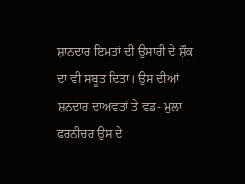ਸ਼ਾਨਦਾਰ ਇਮਤਾਂ ਦੀ ਉਸਾਰੀ ਦੇ ਸ਼ੌਕ ਦਾ ਵੀ ਸਬੂਤ ਦਿਤਾ। ਉਸ ਦੀਆਂ ਸ਼ਨਦਾਰ ਦਾਅਵਤਾਂ ਤੇ ਵਡ- ਮੁਲਾ ਫਰਨੀਚਰ ਉਸ ਦੇ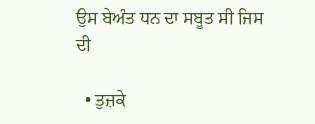ਉਸ ਬੇਅੰਤ ਧਨ ਦਾ ਸਬੂਤ ਸੀ ਜਿਸ ਦੀ

  • ਤੁਜ਼ਕੇ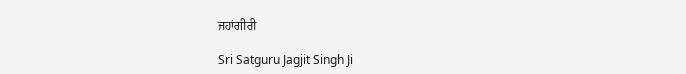ਜਹਾਂਗੀਰੀ

Sri Satguru Jagjit Singh Ji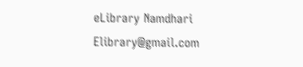eLibrary Namdhari Elibrary@gmail.com